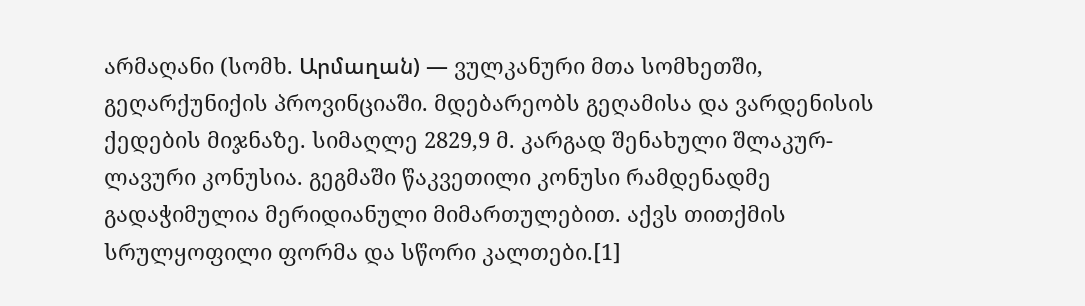არმაღანი (სომხ. Արմաղան) — ვულკანური მთა სომხეთში, გეღარქუნიქის პროვინციაში. მდებარეობს გეღამისა და ვარდენისის ქედების მიჯნაზე. სიმაღლე 2829,9 მ. კარგად შენახული შლაკურ-ლავური კონუსია. გეგმაში წაკვეთილი კონუსი რამდენადმე გადაჭიმულია მერიდიანული მიმართულებით. აქვს თითქმის სრულყოფილი ფორმა და სწორი კალთები.[1]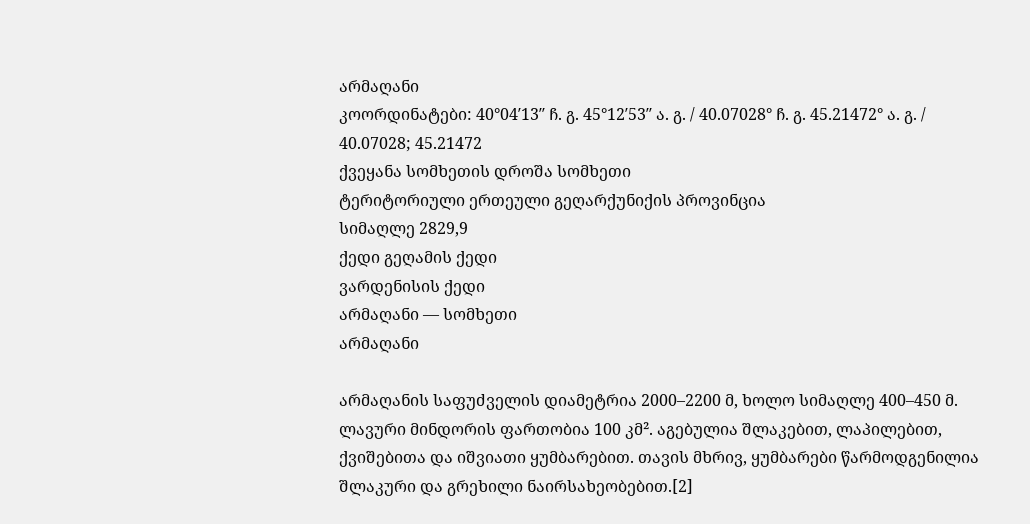არმაღანი
კოორდინატები: 40°04′13″ ჩ. გ. 45°12′53″ ა. გ. / 40.07028° ჩ. გ. 45.21472° ა. გ. / 40.07028; 45.21472
ქვეყანა სომხეთის დროშა სომხეთი
ტერიტორიული ერთეული გეღარქუნიქის პროვინცია
სიმაღლე 2829,9
ქედი გეღამის ქედი
ვარდენისის ქედი
არმაღანი — სომხეთი
არმაღანი

არმაღანის საფუძველის დიამეტრია 2000–2200 მ, ხოლო სიმაღლე 400–450 მ. ლავური მინდორის ფართობია 100 კმ². აგებულია შლაკებით, ლაპილებით, ქვიშებითა და იშვიათი ყუმბარებით. თავის მხრივ, ყუმბარები წარმოდგენილია შლაკური და გრეხილი ნაირსახეობებით.[2]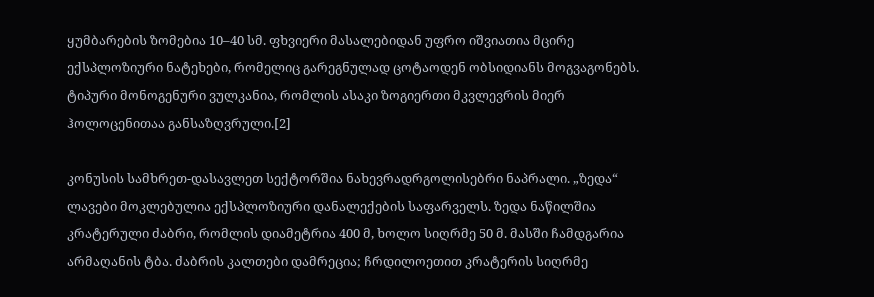ყუმბარების ზომებია 10–40 სმ. ფხვიერი მასალებიდან უფრო იშვიათია მცირე ექსპლოზიური ნატეხები, რომელიც გარეგნულად ცოტაოდენ ობსიდიანს მოგვაგონებს. ტიპური მონოგენური ვულკანია, რომლის ასაკი ზოგიერთი მკვლევრის მიერ ჰოლოცენითაა განსაზღვრული.[2]

კონუსის სამხრეთ-დასავლეთ სექტორშია ნახევრადრგოლისებრი ნაპრალი. „ზედა“ ლავები მოკლებულია ექსპლოზიური დანალექების საფარველს. ზედა ნაწილშია კრატერული ძაბრი, რომლის დიამეტრია 400 მ, ხოლო სიღრმე 50 მ. მასში ჩამდგარია არმაღანის ტბა. ძაბრის კალთები დამრეცია; ჩრდილოეთით კრატერის სიღრმე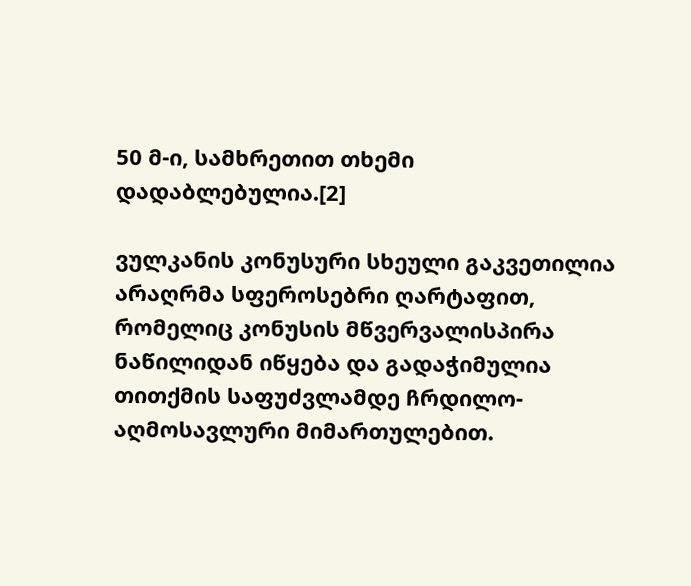50 მ-ი, სამხრეთით თხემი დადაბლებულია.[2]

ვულკანის კონუსური სხეული გაკვეთილია არაღრმა სფეროსებრი ღარტაფით, რომელიც კონუსის მწვერვალისპირა ნაწილიდან იწყება და გადაჭიმულია თითქმის საფუძვლამდე ჩრდილო-აღმოსავლური მიმართულებით.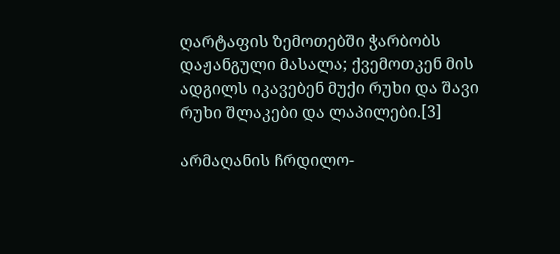ღარტაფის ზემოთებში ჭარბობს დაჟანგული მასალა; ქვემოთკენ მის ადგილს იკავებენ მუქი რუხი და შავი რუხი შლაკები და ლაპილები.[3]

არმაღანის ჩრდილო-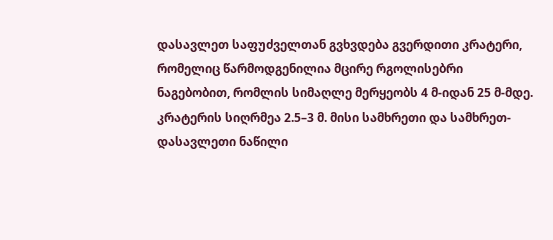დასავლეთ საფუძველთან გვხვდება გვერდითი კრატერი, რომელიც წარმოდგენილია მცირე რგოლისებრი ნაგებობით, რომლის სიმაღლე მერყეობს 4 მ-იდან 25 მ-მდე. კრატერის სიღრმეა 2.5–3 მ. მისი სამხრეთი და სამხრეთ-დასავლეთი ნაწილი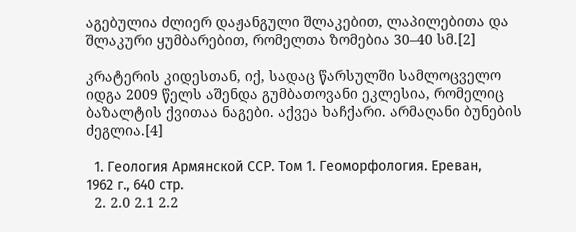აგებულია ძლიერ დაჟანგული შლაკებით, ლაპილებითა და შლაკური ყუმბარებით, რომელთა ზომებია 30–40 სმ.[2]

კრატერის კიდესთან, იქ, სადაც წარსულში სამლოცველო იდგა 2009 წელს აშენდა გუმბათოვანი ეკლესია, რომელიც ბაზალტის ქვითაა ნაგები. აქვეა ხაჩქარი. არმაღანი ბუნების ძეგლია.[4]

  1. Геология Армянской ССР. Том 1. Геоморфология. Ереван, 1962 г., 640 стр.
  2. 2.0 2.1 2.2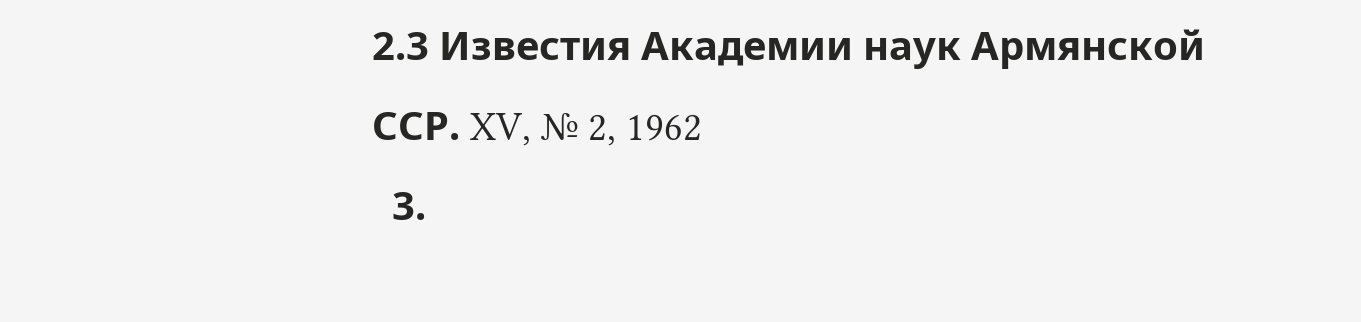2.3 Известия Академии наук Армянской ССР. XV, № 2, 1962
  3.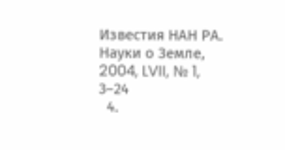Известия НАН РА. Науки о Земле, 2004, LVII, № 1, 3–24
  4.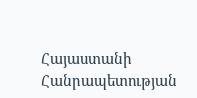Հայաստանի Հանրապետության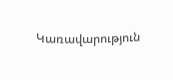Կառավարություն